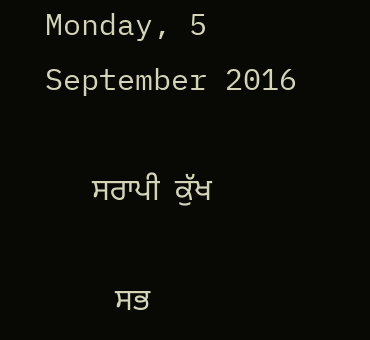Monday, 5 September 2016

      ਸਰਾਪੀ  ਕੁੱਖ

         ਸਭ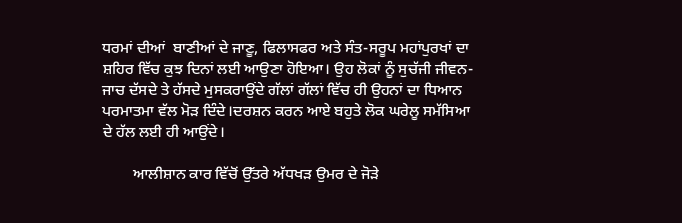ਧਰਮਾਂ ਦੀਆਂ  ਬਾਣੀਆਂ ਦੇ ਜਾਣੂ, ਫਿਲਾਸਫਰ ਅਤੇ ਸੰਤ-ਸਰੂਪ ਮਹਾਂਪੁਰਖਾਂ ਦਾ ਸ਼ਹਿਰ ਵਿੱਚ ਕੁਝ ਦਿਨਾਂ ਲਈ ਆਉਣਾ ਹੋਇਆ। ਉਹ ਲੋਕਾਂ ਨੂੰ ਸੁਚੱਜੀ ਜੀਵਨ-ਜਾਚ ਦੱਸਦੇ ਤੇ ਹੱਸਦੇ ਮੁਸਕਰਾਉਂਦੇ ਗੱਲਾਂ ਗੱਲਾਂ ਵਿੱਚ ਹੀ ਉਹਨਾਂ ਦਾ ਧਿਆਨ ਪਰਮਾਤਮਾ ਵੱਲ ਮੋੜ ਦਿੰਦੇ।ਦਰਸ਼ਨ ਕਰਨ ਆਏ ਬਹੁਤੇ ਲੋਕ ਘਰੇਲੂ ਸਮੱਸਿਆ ਦੇ ਹੱਲ ਲਈ ਹੀ ਆਉਂਦੇ।

        ਆਲੀਸ਼ਾਨ ਕਾਰ ਵਿੱਚੋਂ ਉੱਤਰੇ ਅੱਧਖੜ ਉਮਰ ਦੇ ਜੋੜੇ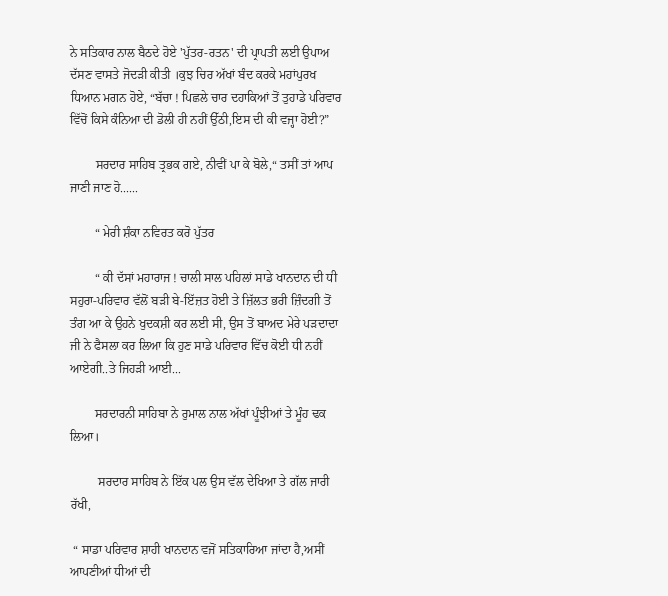ਨੇ ਸਤਿਕਾਰ ਨਾਲ ਬੈਠਦੇ ਹੋਏ 'ਪੁੱਤਰ-ਰਤਨ' ਦੀ ਪ੍ਰਾਪਤੀ ਲਈ ਉਪਾਅ ਦੱਸਣ ਵਾਸਤੇ ਜੋਦੜੀ ਕੀਤੀ ।ਕੁਝ ਚਿਰ ਅੱਖਾਂ ਬੰਦ ਕਰਕੇ ਮਹਾਂਪੁਰਖ ਧਿਆਨ ਮਗਨ ਹੋਏ, “ਬੱਚਾ ! ਪਿਛਲੇ ਚਾਰ ਦਹਾਕਿਆਂ ਤੋਂ ਤੁਹਾਡੇ ਪਰਿਵਾਰ ਵਿੱਚੋਂ ਕਿਸੇ ਕੰਨਿਆ ਦੀ ਡੋਲੀ ਹੀ ਨਹੀਂ ਉੱਠੀ,ਇਸ ਦੀ ਕੀ ਵਜ੍ਹਾ ਹੋਈ?”

        ਸਰਦਾਰ ਸਾਹਿਬ ਤ੍ਰਭਕ ਗਏ, ਨੀਵੀਂ ਪਾ ਕੇ ਬੋਲੇ,“ ਤਸੀਂ ਤਾਂ ਆਪ ਜਾਣੀ ਜਾਣ ਹੋ......

        “ ਮੇਰੀ ਸ਼ੰਕਾ ਨਵਿਰਤ ਕਰੋ ਪੁੱਤਰ

        “ ਕੀ ਦੱਸਾਂ ਮਹਾਰਾਜ ! ਚਾਲੀ ਸਾਲ ਪਹਿਲਾਂ ਸਾਡੇ ਖਾਨਦਾਨ ਦੀ ਧੀ ਸਹੁਰਾ-ਪਰਿਵਾਰ ਵੱਲੋਂ ਬੜੀ ਬੇ-ਇੱਜ਼ਤ ਹੋਈ ਤੇ ਜ਼ਿੱਲਤ ਭਰੀ ਜ਼ਿੰਦਗੀ ਤੋਂ ਤੰਗ ਆ ਕੇ ਉਹਨੇ ਖੁਦਕਸ਼ੀ ਕਰ ਲਈ ਸੀ, ਉਸ ਤੋਂ ਬਾਅਦ ਮੇਰੇ ਪੜਦਾਦਾ ਜੀ ਨੇ ਫੈਸਲਾ ਕਰ ਲਿਆ ਕਿ ਹੁਣ ਸਾਡੇ ਪਰਿਵਾਰ ਵਿੱਚ ਕੋਈ ਧੀ ਨਹੀਂ ਆਏਗੀ..ਤੇ ਜਿਹੜੀ ਆਈ...

        ਸਰਦਾਰਨੀ ਸਾਹਿਬਾ ਨੇ ਰੁਮਾਲ ਨਾਲ ਅੱਖਾਂ ਪੂੰਝੀਆਂ ਤੇ ਮੂੰਹ ਢਕ ਲਿਆ।

         ਸਰਦਾਰ ਸਾਹਿਬ ਨੇ ਇੱਕ ਪਲ ਉਸ ਵੱਲ ਦੇਖਿਆ ਤੇ ਗੱਲ ਜਾਰੀ ਰੱਖੀ,

 “ ਸਾਡਾ ਪਰਿਵਾਰ ਸ਼ਾਹੀ ਖਾਨਦਾਨ ਵਜੋਂ ਸਤਿਕਾਰਿਆ ਜਾਂਦਾ ਹੈ,ਅਸੀਂ ਆਪਣੀਆਂ ਧੀਆਂ ਦੀ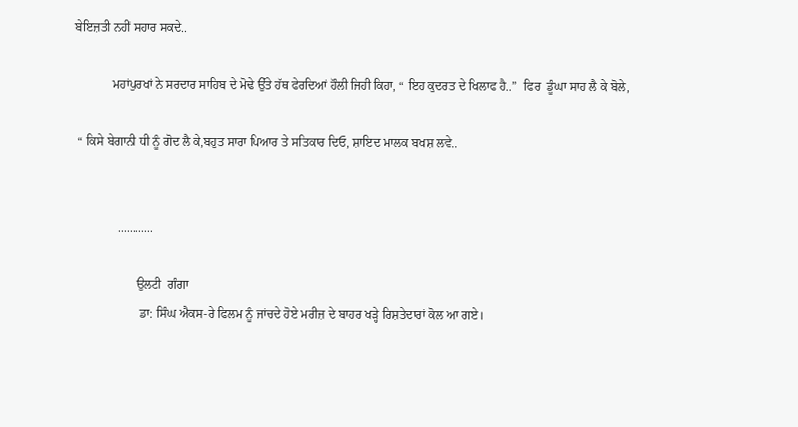ਬੇਇਜ਼ਤੀ ਨਹੀਂ ਸਹਾਰ ਸਕਦੇ..

            ਮਹਾਂਪੁਰਖਾਂ ਨੇ ਸਰਦਾਰ ਸਾਹਿਬ ਦੇ ਮੋਢੇ ਉੱਤੇ ਹੱਥ ਫੇਰਦਿਆਂ ਹੌਲੀ ਜਿਹੀ ਕਿਹਾ, “ ਇਹ ਕੁਦਰਤ ਦੇ ਖਿਲਾਫ ਹੈ..”  ਫਿਰ  ਡੂੰਘਾ ਸਾਹ ਲੈ ਕੇ ਬੋਲੇ,

 “ ਕਿਸੇ ਬੇਗਾਨੀ ਧੀ ਨੂੰ ਗੋਦ ਲੈ ਕੇ,ਬਹੁਤ ਸਾਰਾ ਪਿਆਰ ਤੇ ਸਤਿਕਾਰ ਦਿਓ, ਸ਼ਾਇਦ ਮਾਲਕ ਬਖਸ਼ ਲਵੇ..


              ............

                    ਉਲਟੀ  ਗੰਗਾ
                     ਡਾ: ਸਿੰਘ ਐਕਸ-ਰੇ ਫਿਲਮ ਨੂੰ ਜਾਂਚਦੇ ਹੋਏ ਮਰੀਜ਼ ਦੇ ਬਾਹਰ ਖੜ੍ਹੇ ਰਿਸ਼ਤੇਦਾਰਾਂ ਕੋਲ ਆ ਗਏ।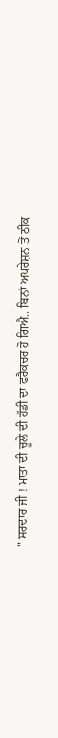" ਸਰਦਾਰ ਜੀ ! ਮਾਤਾ ਦੀ ਚੂਲੇ ਦੀ ਹੱਡੀ ਦਾ ਫਰੈਕਚਰ ਹੋ ਗਿਐ.. ਬਿਨਾਂ ਅਪਰੇਸ਼ਨ ਤੋਂ ਠੀਕ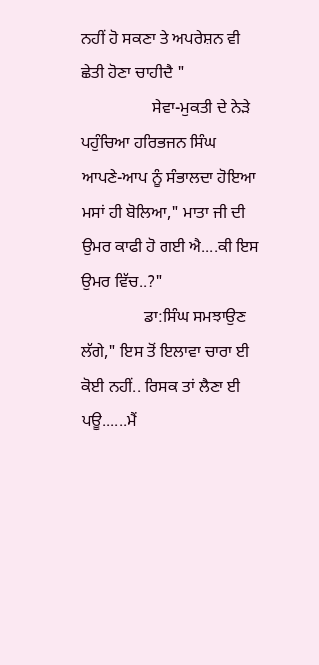ਨਹੀਂ ਹੋ ਸਕਣਾ ਤੇ ਅਪਰੇਸ਼ਨ ਵੀ ਛੇਤੀ ਹੋਣਾ ਚਾਹੀਦੈ "
                 ਸੇਵਾ-ਮੁਕਤੀ ਦੇ ਨੇੜੇ ਪਹੁੰਚਿਆ ਹਰਿਭਜਨ ਸਿੰਘ  ਆਪਣੇ-ਆਪ ਨੂੰ ਸੰਭਾਲਦਾ ਹੋਇਆ ਮਸਾਂ ਹੀ ਬੋਲਿਆ," ਮਾਤਾ ਜੀ ਦੀ ਉਮਰ ਕਾਫੀ ਹੋ ਗਈ ਐ....ਕੀ ਇਸ ਉਮਰ ਵਿੱਚ..?"
               ਡਾ:ਸਿੰਘ ਸਮਝਾਉਣ ਲੱਗੇ," ਇਸ ਤੋਂ ਇਲਾਵਾ ਚਾਰਾ ਈ ਕੋਈ ਨਹੀਂ.. ਰਿਸਕ ਤਾਂ ਲੈਣਾ ਈ ਪਊ......ਮੈਂ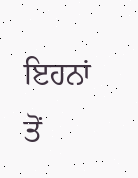ਇਹਨਾਂ ਤੋਂ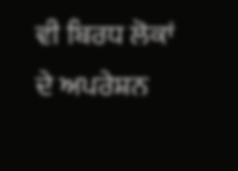ਵੀ ਬਿਰਧ ਲੋਕਾਂ ਦੇ ਅਪਰੇਸ਼ਨ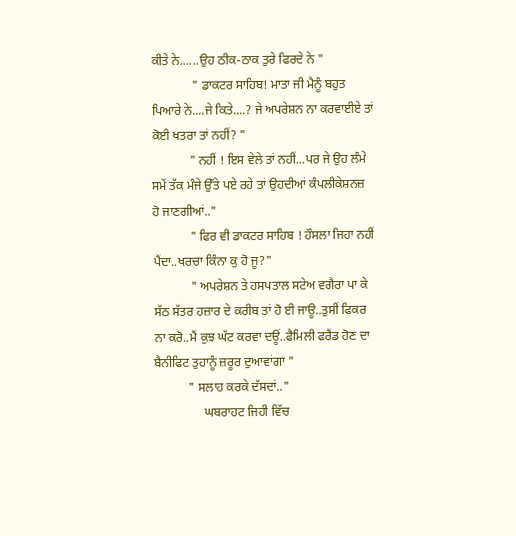ਕੀਤੇ ਨੇ......ਉਹ ਠੀਕ-ਠਾਕ ਤੁਰੇ ਫਿਰਦੇ ਨੇ "
             " ਡਾਕਟਰ ਸਾਹਿਬ! ਮਾਤਾ ਜੀ ਮੈਨੂੰ ਬਹੁਤ ਪਿਆਰੇ ਨੇ....ਜੇ ਕਿਤੇ....? ਜੇ ਅਪਰੇਸ਼ਨ ਨਾ ਕਰਵਾਈਏ ਤਾਂ ਕੋਈ ਖਤਰਾ ਤਾਂ ਨਹੀਂ? "
            " ਨਹੀਂ ! ਇਸ ਵੇਲੇ ਤਾਂ ਨਹੀਂ...ਪਰ ਜੇ ਉਹ ਲੰਮੇ ਸਮੇਂ ਤੱਕ ਮੰਜੇ ਉੱਤੇ ਪਏ ਰਹੇ ਤਾਂ ਉਹਦੀਆਂ ਕੰਪਲੀਕੇਸ਼ਨਜ਼ ਹੋ ਜਾਣਗੀਆਂ.."
            " ਫਿਰ ਵੀ ਡਾਕਟਰ ਸਾਹਿਬ ! ਹੌਸਲਾ ਜਿਹਾ ਨਹੀਂ ਪੈਂਦਾ..ਖਰਚਾ ਕਿੰਨਾ ਕੁ ਹੋ ਜੂ?"
            " ਅਪਰੇਸ਼ਨ ਤੇ ਹਸਪਤਾਲ ਸਟੇਅ ਵਗੈਰਾ ਪਾ ਕੇ ਸੱਠ ਸੱਤਰ ਹਜ਼ਾਰ ਦੇ ਕਰੀਬ ਤਾਂ ਹੋ ਈ ਜਾਊ..ਤੁਸੀਂ ਫਿਕਰ ਨਾ ਕਰੋ..ਮੈਂ ਕੁਝ ਘੱਟ ਕਰਵਾ ਦਊਂ..ਫੈਮਿਲੀ ਫਰੈਂਡ ਹੋਣ ਦਾ ਬੈਨੀਫਿਟ ਤੁਹਾਨੂੰ ਜ਼ਰੂਰ ਦੁਆਵਾਂਗਾ "
           " ਸਲਾਹ ਕਰਕੇ ਦੱਸਦਾਂ.."
                ਘਬਰਾਹਟ ਜਿਹੀ ਵਿੱਚ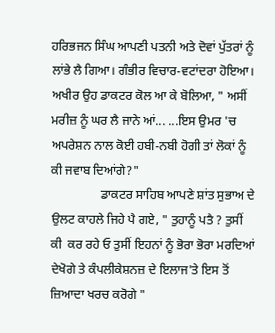ਹਰਿਭਜਨ ਸਿੰਘ ਆਪਣੀ ਪਤਨੀ ਅਤੇ ਦੋਵਾਂ ਪੁੱਤਰਾਂ ਨੂੰ ਲਾਂਭੇ ਲੈ ਗਿਆ। ਗੰਭੀਰ ਵਿਚਾਰ-ਵਟਾਂਦਰਾ ਹੋਇਆ। ਅਖੀਰ ਉਹ ਡਾਕਟਰ ਕੋਲ ਆ ਕੇ ਬੋਲਿਆ, " ਅਸੀਂ ਮਰੀਜ਼ ਨੂੰ ਘਰ ਲੈ ਜਾਨੇ ਆਂ... ...ਇਸ ਉਮਰ 'ਚ ਅਪਰੇਸ਼ਨ ਨਾਲ ਕੋਈ ਹਬੀ-ਨਬੀ ਹੋਗੀ ਤਾਂ ਲੋਕਾਂ ਨੂੰ ਕੀ ਜਵਾਬ ਦਿਆਂਗੇ?"
                ਡਾਕਟਰ ਸਾਹਿਬ ਆਪਣੇ ਸ਼ਾਂਤ ਸੁਭਾਅ ਦੇ ਉਲਟ ਕਾਹਲੇ ਜਿਹੇ ਪੈ ਗਏ, " ਤੁਹਾਨੂੰ ਪਤੈ ? ਤੁਸੀਂ ਕੀ  ਕਰ ਰਹੇ ਓ ਤੁਸੀਂ ਇਹਨਾਂ ਨੂੰ ਭੋਰਾ ਭੋਰਾ ਮਰਦਿਆਂ  ਦੇਖੋਗੇ ਤੇ ਕੰਪਲੀਕੇਸ਼ਨਜ਼ ਦੇ ਇਲਾਜ'ਤੇ ਇਸ ਤੋਂ ਜ਼ਿਆਦਾ ਖਰਚ ਕਰੋਗੇ "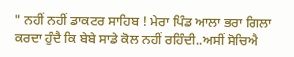" ਨਹੀਂ ਨਹੀਂ ਡਾਕਟਰ ਸਾਹਿਬ ! ਮੇਰਾ ਪਿੰਡ ਆਲਾ ਭਰਾ ਗਿਲਾ ਕਰਦਾ ਹੁੰਦੈ ਕਿ ਬੇਬੇ ਸਾਡੇ ਕੋਲ ਨਹੀਂ ਰਹਿੰਦੀ..ਅਸੀਂ ਸੋਚਿਐ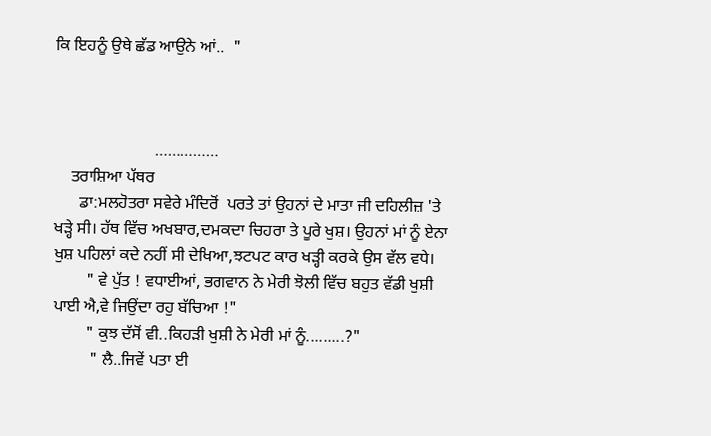ਕਿ ਇਹਨੂੰ ਉਥੇ ਛੱਡ ਆਉਨੇ ਆਂ..  "



                        ……………
    ਤਰਾਸ਼ਿਆ ਪੱਥਰ
      ਡਾ:ਮਲਹੋਤਰਾ ਸਵੇਰੇ ਮੰਦਿਰੋਂ  ਪਰਤੇ ਤਾਂ ਉਹਨਾਂ ਦੇ ਮਾਤਾ ਜੀ ਦਹਿਲੀਜ਼ 'ਤੇ ਖੜ੍ਹੇ ਸੀ। ਹੱਥ ਵਿੱਚ ਅਖਬਾਰ,ਦਮਕਦਾ ਚਿਹਰਾ ਤੇ ਪੂਰੇ ਖੁਸ਼। ਉਹਨਾਂ ਮਾਂ ਨੂੰ ਏਨਾ ਖੁਸ਼ ਪਹਿਲਾਂ ਕਦੇ ਨਹੀਂ ਸੀ ਦੇਖਿਆ,ਝਟਪਟ ਕਾਰ ਖੜ੍ਹੀ ਕਰਕੇ ਉਸ ਵੱਲ ਵਧੇ।
        " ਵੇ ਪੁੱਤ ! ਵਧਾਈਆਂ, ਭਗਵਾਨ ਨੇ ਮੇਰੀ ਝੋਲੀ ਵਿੱਚ ਬਹੁਤ ਵੱਡੀ ਖੁਸ਼ੀ ਪਾਈ ਐ,ਵੇ ਜਿਉਂਦਾ ਰਹੁ ਬੱਚਿਆ !"
        " ਕੁਝ ਦੱਸੋਂ ਵੀ..ਕਿਹੜੀ ਖੁਸ਼ੀ ਨੇ ਮੇਰੀ ਮਾਂ ਨੂੰ.........?"
         " ਲੈ..ਜਿਵੇਂ ਪਤਾ ਈ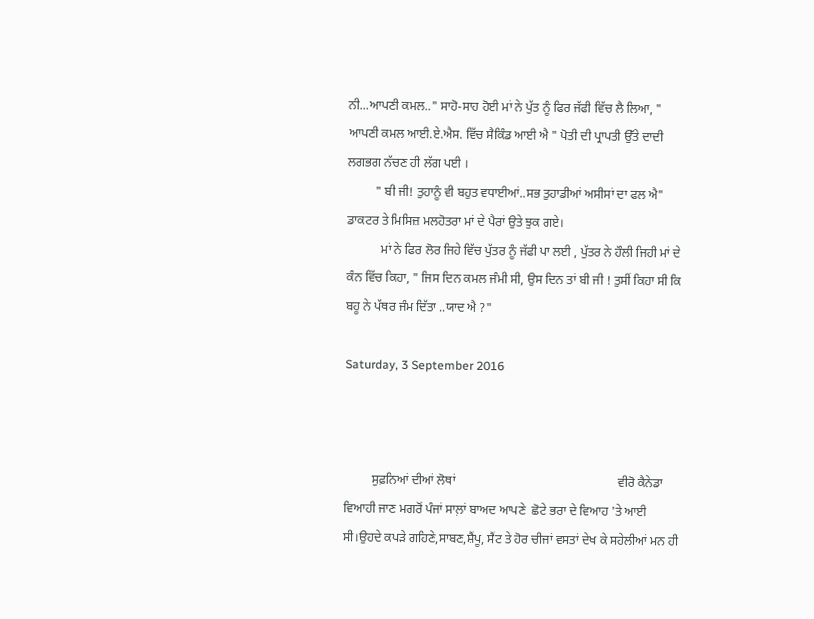ਨੀ...ਆਪਣੀ ਕਮਲ.." ਸਾਹੋ-ਸਾਹ ਹੋਈ ਮਾਂ ਨੇ ਪੁੱਤ ਨੂੰ ਫਿਰ ਜੱਫੀ ਵਿੱਚ ਲੈ ਲਿਆ, " ਆਪਣੀ ਕਮਲ ਆਈ.ਏ.ਐਸ. ਵਿੱਚ ਸੈਕਿੰਡ ਆਈ ਐ " ਪੋਤੀ ਦੀ ਪ੍ਰਾਪਤੀ ਉੱਤੇ ਦਾਦੀ ਲਗਭਗ ਨੱਚਣ ਹੀ ਲੱਗ ਪਈ ।
         " ਬੀ ਜੀ! ਤੁਹਾਨੂੰ ਵੀ ਬਹੁਤ ਵਧਾਈਆਂ..ਸਭ ਤੁਹਾਡੀਆਂ ਅਸੀਸਾਂ ਦਾ ਫਲ ਐ" ਡਾਕਟਰ ਤੇ ਮਿਸਿਜ਼ ਮਲਹੋਤਰਾ ਮਾਂ ਦੇ ਪੈਰਾਂ ਉਤੇ ਝੁਕ ਗਏ।
           ਮਾਂ ਨੇ ਫਿਰ ਲੋਰ ਜਿਹੇ ਵਿੱਚ ਪੁੱਤਰ ਨੂੰ ਜੱਫੀ ਪਾ ਲਈ , ਪੁੱਤਰ ਨੇ ਹੌਲੀ ਜਿਹੀ ਮਾਂ ਦੇ ਕੰਨ ਵਿੱਚ ਕਿਹਾ, " ਜਿਸ ਦਿਨ ਕਮਲ ਜੰਮੀ ਸੀ, ਉਸ ਦਿਨ ਤਾਂ ਬੀ ਜੀ ! ਤੁਸੀਂ ਕਿਹਾ ਸੀ ਕਿ ਬਹੂ ਨੇ ਪੱਥਰ ਜੰਮ ਦਿੱਤਾ ..ਯਾਦ ਐ ?"

Saturday, 3 September 2016



         ਸੁਫ਼ਨਿਆਂ ਦੀਆਂ ਲੋਥਾਂ                                                    ਵੀਰੋ ਕੈਨੇਡਾ ਵਿਆਹੀ ਜਾਣ ਮਗਰੋਂ ਪੰਜਾਂ ਸਾਲ਼ਾਂ ਬਾਅਦ ਆਪਣੇ  ਛੋਟੇ ਭਰਾ ਦੇ ਵਿਆਹ 'ਤੇ ਆਈ ਸੀ।ਉਹਦੇ ਕਪੜੇ ਗਹਿਣੇ,ਸਾਬਣ,ਸ਼ੈਂਪੂ, ਸੈਂਟ ਤੇ ਹੋਰ ਚੀਜਾਂ ਵਸਤਾਂ ਦੇਖ ਕੇ ਸਹੇਲੀਆਂ ਮਨ ਹੀ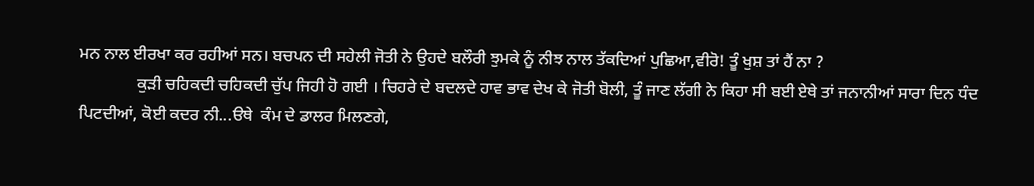ਮਨ ਨਾਲ ਈਰਖਾ ਕਰ ਰਹੀਆਂ ਸਨ। ਬਚਪਨ ਦੀ ਸਹੇਲੀ ਜੋਤੀ ਨੇ ਉਹਦੇ ਬਲੌਰੀ ਝੁਮਕੇ ਨੂੰ ਨੀਝ ਨਾਲ ਤੱਕਦਿਆਂ ਪੁਛਿਆ,ਵੀਰੋ! ਤੂੰ ਖੁਸ਼ ਤਾਂ ਹੈਂ ਨਾ ?
              ਕੁੜੀ ਚਹਿਕਦੀ ਚਹਿਕਦੀ ਚੁੱਪ ਜਿਹੀ ਹੋ ਗਈ । ਚਿਹਰੇ ਦੇ ਬਦਲਦੇ ਹਾਵ ਭਾਵ ਦੇਖ ਕੇ ਜੋਤੀ ਬੋਲੀ, ਤੂੰ ਜਾਣ ਲੱਗੀ ਨੇ ਕਿਹਾ ਸੀ ਬਈ ਏਥੇ ਤਾਂ ਜਨਾਨੀਆਂ ਸਾਰਾ ਦਿਨ ਧੰਦ ਪਿਟਦੀਆਂ, ਕੋਈ ਕਦਰ ਨੀ...ੳਥੇ  ਕੰਮ ਦੇ ਡਾਲਰ ਮਿਲਣਗੇ,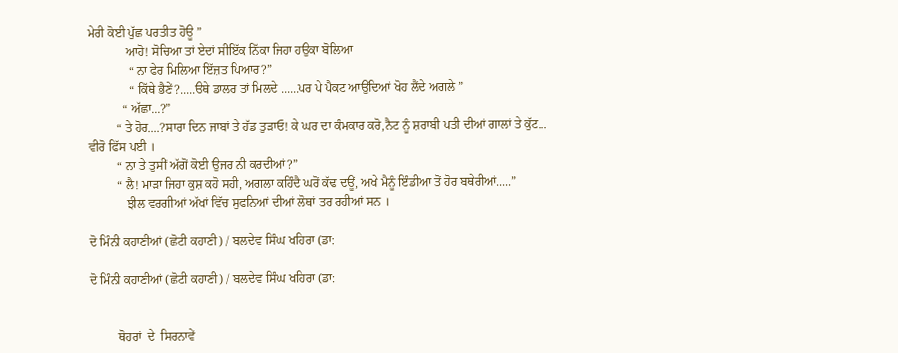ਮੇਰੀ ਕੋਈ ਪੁੱਛ ਪਰਤੀਤ ਹੋਊ ”
            ਆਹੋ! ਸੋਚਿਆ ਤਾਂ ਏਦਾਂ ਸੀਇੱਕ ਨਿੱਕਾ ਜਿਹਾ ਹਉਕਾ ਬੋਲਿਆ
             “ ਨਾ ਫੇਰ ਮਿਲਿਆ ਇੱਜ਼ਤ ਪਿਆਰ?”
             “ ਕਿੱਥੇ ਭੈਣੇਂ?.....ੳਥੇ ਡਾਲਰ ਤਾਂ ਮਿਲਦੇ ......ਪਰ ਪੇ ਪੈਕਟ ਆਉਂਦਿਆਂ ਖੋਹ ਲੈਂਦੇ ਅਗਲੇ ”
           “ ਅੱਛਾ...?”
         “ ਤੇ ਹੋਰ....?ਸਾਰਾ ਦਿਨ ਜਾਬਾਂ ਤੇ ਹੱਡ ਤੁੜਾਓ! ਕੇ ਘਰ ਦਾ ਕੰਮਕਾਰ ਕਰੋ,ਨੈਟ ਨੂੰ ਸ਼ਰਾਬੀ ਪਤੀ ਦੀਆਂ ਗਾਲਾਂ ਤੇ ਕੁੱਟ...
ਵੀਰੋ ਫਿੱਸ ਪਈ ।
         “ ਨਾ ਤੇ ਤੁਸੀਂ ਅੱਗੋਂ ਕੋਈ ਉਜਰ ਨੀ ਕਰਦੀਆਂ?”
         “ ਲੈ! ਮਾੜਾ ਜਿਹਾ ਕੁਸ਼ ਕਹੋ ਸਹੀ, ਅਗਲਾ ਕਹਿੰਦੈ ਘਰੋਂ ਕੱਢ ਦਊਂ, ਅਖੇ ਮੈਨੂੰ ਇੰਡੀਆ ਤੋਂ ਹੋਰ ਬਥੇਰੀਆਂ.....”
            ਝੀਲ ਵਰਗੀਆਂ ਅੱਖਾਂ ਵਿੱਚ ਸੁਫਨਿਆਂ ਦੀਆਂ ਲੋਥਾਂ ਤਰ ਰਹੀਆਂ ਸਨ ।

ਦੋ ਮਿੰਨੀ ਕਹਾਣੀਆਂ (ਛੋਟੀ ਕਹਾਣੀ) / ਬਲਦੇਵ ਸਿੰਘ ਖਹਿਰਾ (ਡਾ:

ਦੋ ਮਿੰਨੀ ਕਹਾਣੀਆਂ (ਛੋਟੀ ਕਹਾਣੀ) / ਬਲਦੇਵ ਸਿੰਘ ਖਹਿਰਾ (ਡਾ:


         ਥੋਹਰਾਂ  ਦੇ  ਸਿਰਨਾਵੇਂ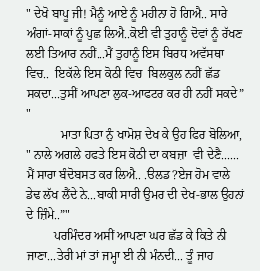" ਦੇਖੋ ਬਾਪੂ ਜੀ! ਮੈਨੂੰ ਆਏ ਨੂੰ ਮਹੀਨਾ ਹੋ ਗਿਐ.. ਸਾਰੇ ਅੰਗਾਂ-ਸਾਕਾਂ ਨੂੰ ਪੁਛ ਲਿਐ..ਕੋਈ ਵੀ ਤੁਹਾਨੂੰ ਦੋਵਾਂ ਨੂੰ ਰੱਖਣ ਲਈ ਤਿਆਰ ਨਹੀਂ...ਮੈਂ ਤੁਹਾਨੂੰ ਇਸ ਬਿਰਧ ਅਵੱਸਥਾ ਵਿਚ..  ਇਕੱਲੇ ਇਸ ਕੋਠੀ ਵਿਚ  ਬਿਲਕੁਲ ਨਹੀਂ ਛੱਡ ਸਕਦਾ...ਤੁਸੀਂ ਆਪਣਾ ਲੁਕ-ਆਫਟਰ ਕਰ ਹੀ ਨਹੀਂ ਸਕਦੇ” "
           ਮਾਤਾ ਪਿਤਾ ਨੁੰ ਖਾਮੋਸ਼ ਦੇਖ ਕੇ ਉਹ ਫਿਰ ਬੋਲਿਆ, " ਨਾਲੇ ਅਗਲੇ ਹਫਤੇ ਇਸ ਕੋਠੀ ਦਾ ਕਬਜ਼ਾ  ਵੀ ਦੇਣੈ......   ਮੈਂ ਸਾਰਾ ਬੰਦੋਬਸਤ ਕਰ ਲਿਐ.. .ੳਲਡ?ਏਜ ਹੋਮ ਵਾਲੇ ਡੇਢ ਲੱਖ ਲੈਂਦੇ ਨੇ...ਬਾਕੀ ਸਾਰੀ ਉਮਰ ਦੀ ਦੇਖ-ਭਾਲ ਉਹਨਾਂ ਦੇ ਜ਼ਿੰਮੇ..”"
         ਪਰਮਿੰਦਰ ਅਸੀਂ ਆਪਣਾ ਘਰ ਛੱਡ ਕੇ ਕਿਤੇ ਨੀ ਜਾਣਾ...ਤੇਰੀ ਮਾਂ ਤਾਂ ਜਮ੍ਹਾ ਈ ਨੀ ਮੰਨਦੀ... ਤੂੰ ਜਾਹ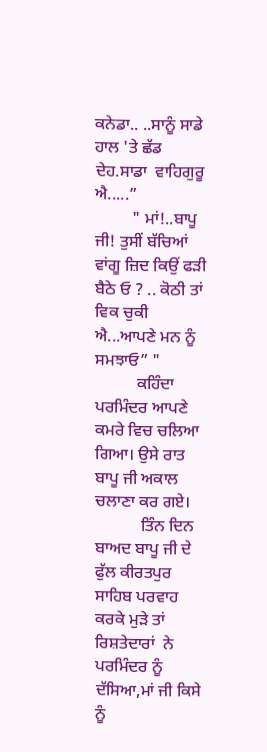ਕਨੇਡਾ.. ..ਸਾਨੂੰ ਸਾਡੇ ਹਾਲ 'ਤੇ ਛੱਡ ਦੇਹ.ਸਾਡਾ  ਵਾਹਿਗੁਰੂ ਐ.....”
         " ਮਾਂ!..ਬਾਪੂ ਜੀ! ਤੁਸੀਂ ਬੱਚਿਆਂ ਵਾਂਗੂ ਜ਼ਿਦ ਕਿਉਂ ਫੜੀ ਬੈਠੇ ਓ ? .. ਕੋਠੀ ਤਾਂ ਵਿਕ ਚੁਕੀ ਐ...ਆਪਣੇ ਮਨ ਨੂੰ ਸਮਝਾਓ” "
          ਕਹਿੰਦਾ ਪਰਮਿੰਦਰ ਆਪਣੇ ਕਮਰੇ ਵਿਚ ਚਲਿਆ ਗਿਆ। ਉਸੇ ਰਾਤ ਬਾਪੂ ਜੀ ਅਕਾਲ ਚਲਾਣਾ ਕਰ ਗਏ।
           ਤਿੰਨ ਦਿਨ ਬਾਅਦ ਬਾਪੂ ਜੀ ਦੇ ਫੁੱਲ ਕੀਰਤਪੁਰ  ਸਾਹਿਬ ਪਰਵਾਹ ਕਰਕੇ ਮੁੜੇ ਤਾਂ ਰਿਸ਼ਤੇਦਾਰਾਂ  ਨੇ  ਪਰਮਿੰਦਰ ਨੂੰ ਦੱਸਿਆ,ਮਾਂ ਜੀ ਕਿਸੇ ਨੂੰ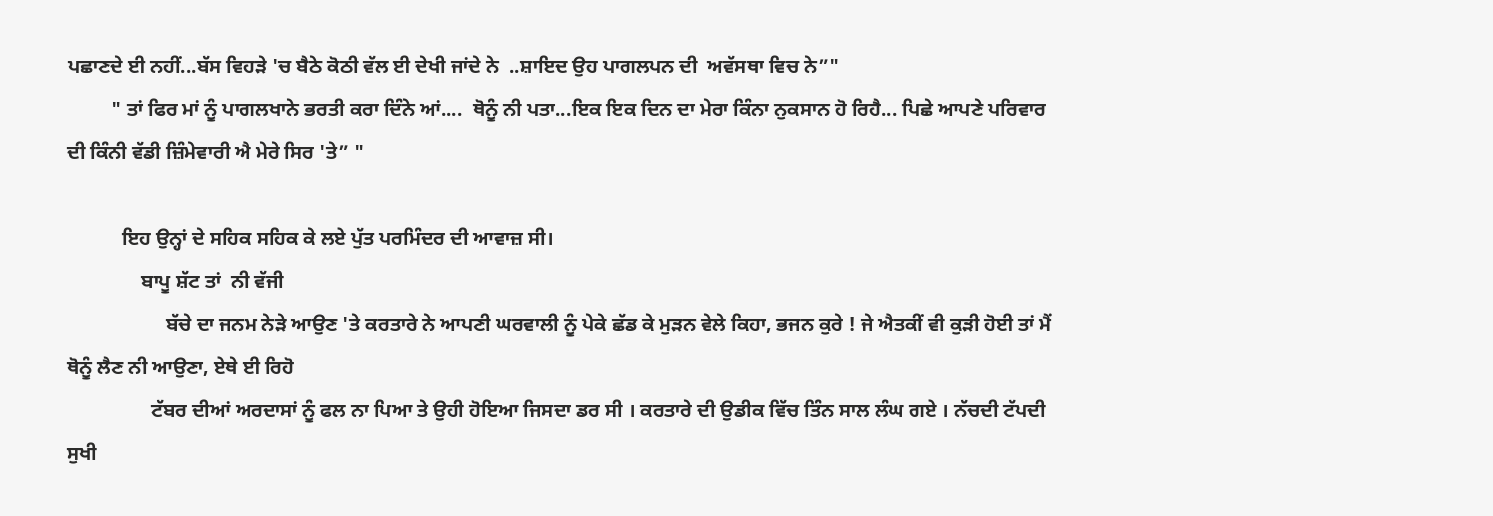ਪਛਾਣਦੇ ਈ ਨਹੀਂ...ਬੱਸ ਵਿਹੜੇ 'ਚ ਬੈਠੇ ਕੋਠੀ ਵੱਲ ਈ ਦੇਖੀ ਜਾਂਦੇ ਨੇ  ..ਸ਼ਾਇਦ ਉਹ ਪਾਗਲਪਨ ਦੀ  ਅਵੱਸਥਾ ਵਿਚ ਨੇ”"
         " ਤਾਂ ਫਿਰ ਮਾਂ ਨੂੰ ਪਾਗਲਖਾਨੇ ਭਰਤੀ ਕਰਾ ਦਿੰਨੇ ਆਂ....  ਥੋਨੂੰ ਨੀ ਪਤਾ...ਇਕ ਇਕ ਦਿਨ ਦਾ ਮੇਰਾ ਕਿੰਨਾ ਨੁਕਸਾਨ ਹੋ ਰਿਹੈ... ਪਿਛੇ ਆਪਣੇ ਪਰਿਵਾਰ ਦੀ ਕਿੰਨੀ ਵੱਡੀ ਜ਼ਿੰਮੇਵਾਰੀ ਐ ਮੇਰੇ ਸਿਰ 'ਤੇ” "

           ਇਹ ਉਨ੍ਹਾਂ ਦੇ ਸਹਿਕ ਸਹਿਕ ਕੇ ਲਏ ਪੁੱਤ ਪਰਮਿੰਦਰ ਦੀ ਆਵਾਜ਼ ਸੀ।
               ਬਾਪੂ ਸ਼ੱਟ ਤਾਂ  ਨੀ ਵੱਜੀ
                    ਬੱਚੇ ਦਾ ਜਨਮ ਨੇੜੇ ਆਉਣ 'ਤੇ ਕਰਤਾਰੇ ਨੇ ਆਪਣੀ ਘਰਵਾਲੀ ਨੂੰ ਪੇਕੇ ਛੱਡ ਕੇ ਮੁੜਨ ਵੇਲੇ ਕਿਹਾ, ਭਜਨ ਕੁਰੇ ! ਜੇ ਐਤਕੀਂ ਵੀ ਕੁੜੀ ਹੋਈ ਤਾਂ ਮੈਂ ਥੋਨੂੰ ਲੈਣ ਨੀ ਆਉਣਾ, ਏਥੇ ਈ ਰਿਹੋ
                 ਟੱਬਰ ਦੀਆਂ ਅਰਦਾਸਾਂ ਨੂੰ ਫਲ ਨਾ ਪਿਆ ਤੇ ਉਹੀ ਹੋਇਆ ਜਿਸਦਾ ਡਰ ਸੀ । ਕਰਤਾਰੇ ਦੀ ਉਡੀਕ ਵਿੱਚ ਤਿੰਨ ਸਾਲ ਲੰਘ ਗਏ । ਨੱਚਦੀ ਟੱਪਦੀ ਸੁਖੀ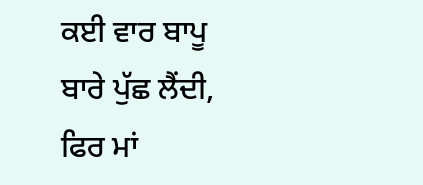ਕਈ ਵਾਰ ਬਾਪੂ ਬਾਰੇ ਪੁੱਛ ਲੈਂਦੀ, ਫਿਰ ਮਾਂ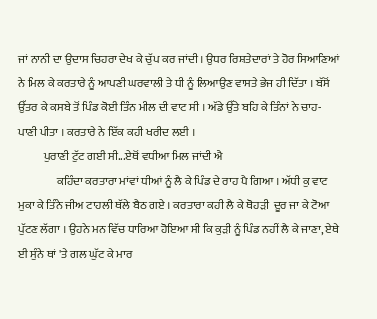ਜਾਂ ਨਾਨੀ ਦਾ ਉਦਾਸ ਚਿਹਰਾ ਦੇਖ ਕੇ ਚੁੱਪ ਕਰ ਜਾਂਦੀ । ਉਧਰ ਰਿਸ਼ਤੇਦਾਰਾਂ ਤੇ ਹੋਰ ਸਿਆਣਿਆਂ ਨੇ ਮਿਲ ਕੇ ਕਰਤਾਰੇ ਨੂੰ ਆਪਣੀ ਘਰਵਾਲੀ ਤੇ ਧੀ ਨੂੰ ਲਿਆਉਣ ਵਾਸਤੇ ਭੇਜ ਹੀ ਦਿੱਤਾ । ਬੱਸੋਂ ਉੱਤਰ ਕੇ ਕਸਬੇ ਤੋਂ ਪਿੰਡ ਕੋਈ ਤਿੰਨ ਮੀਲ ਦੀ ਵਾਟ ਸੀ । ਅੱਡੇ ਉੱਤੇ ਬਹਿ ਕੇ ਤਿੰਨਾਂ ਨੇ ਚਾਹ-ਪਾਣੀ ਪੀਤਾ । ਕਰਤਾਰੇ ਨੇ ਇੱਕ ਕਹੀ ਖਰੀਦ ਲਈ ।
           ਪੁਰਾਣੀ ਟੁੱਟ ਗਈ ਸੀ...ਏਥੋਂ ਵਧੀਆ ਮਿਲ ਜਾਂਦੀ ਐ
                 ਕਹਿੰਦਾ ਕਰਤਾਰਾ ਮਾਂਵਾਂ ਧੀਆਂ ਨੂੰ ਲੈ ਕੇ ਪਿੰਡ ਦੇ ਰਾਹ ਪੈ ਗਿਆ । ਅੱਧੀ ਕੁ ਵਾਟ ਮੁਕਾ ਕੇ ਤਿੰਨੇ ਜੀਅ ਟਾਹਲੀ ਥੱਲੇ ਬੈਠ ਗਏ । ਕਰਤਾਰਾ ਕਹੀ ਲੈ ਕੇ ਥੋਹੜੀ  ਦੂਰ ਜਾ ਕੇ ਟੋਆ ਪੁੱਟਣ ਲੱਗਾ । ਉਹਨੇ ਮਨ ਵਿੱਚ ਧਾਰਿਆ ਹੋਇਆ ਸੀ ਕਿ ਕੁੜੀ ਨੂੰ ਪਿੰਡ ਨਹੀਂ ਲੈ ਕੇ ਜਾਣਾ, ਏਥੇ ਈ ਸੁੰਨੇ ਥਾਂ 'ਤੇ ਗਲ ਘੁੱਟ ਕੇ ਮਾਰ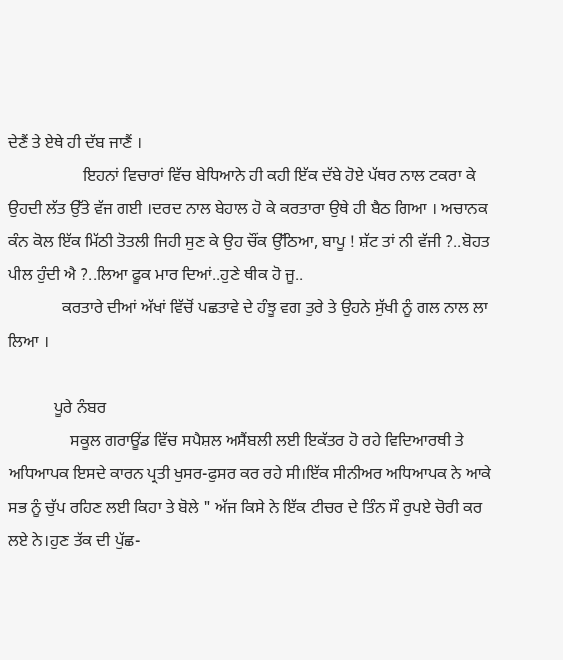ਦੇਣੈਂ ਤੇ ਏਥੇ ਹੀ ਦੱਬ ਜਾਣੈਂ ।
                  ਇਹਨਾਂ ਵਿਚਾਰਾਂ ਵਿੱਚ ਬੇਧਿਆਨੇ ਹੀ ਕਹੀ ਇੱਕ ਦੱਬੇ ਹੋਏ ਪੱਥਰ ਨਾਲ ਟਕਰਾ ਕੇ ਉਹਦੀ ਲੱਤ ਉੱਤੇ ਵੱਜ ਗਈ ।ਦਰਦ ਨਾਲ ਬੇਹਾਲ ਹੋ ਕੇ ਕਰਤਾਰਾ ਉਥੇ ਹੀ ਬੈਠ ਗਿਆ । ਅਚਾਨਕ ਕੰਨ ਕੋਲ ਇੱਕ ਮਿੱਠੀ ਤੋਤਲੀ ਜਿਹੀ ਸੁਣ ਕੇ ਉਹ ਚੌਂਕ ਉੱਠਿਆ, ਬਾਪੂ ! ਸ਼ੱਟ ਤਾਂ ਨੀ ਵੱਜੀ ?..ਬੋਹਤ ਪੀਲ ਹੁੰਦੀ ਐ ?..ਲਿਆ ਫੂਕ ਮਾਰ ਦਿਆਂ..ਹੁਣੇ ਥੀਕ ਹੋ ਜੂ..
             ਕਰਤਾਰੇ ਦੀਆਂ ਅੱਖਾਂ ਵਿੱਚੋਂ ਪਛਤਾਵੇ ਦੇ ਹੰਝੂ ਵਗ ਤੁਰੇ ਤੇ ਉਹਨੇ ਸੁੱਖੀ ਨੂੰ ਗਲ ਨਾਲ ਲਾ ਲਿਆ ।

           ਪੂਰੇ ਨੰਬਰ
               ਸਕੂਲ ਗਰਾਊਂਡ ਵਿੱਚ ਸਪੈਸ਼ਲ ਅਸੈਂਬਲੀ ਲਈ ਇਕੱਤਰ ਹੋ ਰਹੇ ਵਿਦਿਆਰਥੀ ਤੇ ਅਧਿਆਪਕ ਇਸਦੇ ਕਾਰਨ ਪ੍ਰਤੀ ਖੁਸਰ-ਫੁਸਰ ਕਰ ਰਹੇ ਸੀ।ਇੱਕ ਸੀਨੀਅਰ ਅਧਿਆਪਕ ਨੇ ਆਕੇ ਸਭ ਨੂੰ ਚੁੱਪ ਰਹਿਣ ਲਈ ਕਿਹਾ ਤੇ ਬੋਲੇ " ਅੱਜ ਕਿਸੇ ਨੇ ਇੱਕ ਟੀਚਰ ਦੇ ਤਿੰਨ ਸੌ ਰੁਪਏ ਚੋਰੀ ਕਰ ਲਏ ਨੇ।ਹੁਣ ਤੱਕ ਦੀ ਪੁੱਛ-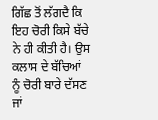ਗਿੱਛ ਤੋਂ ਲੱਗਦੈ ਕਿ ਇਹ ਚੋਰੀ ਕਿਸੇ ਬੱਚੇ ਨੇ ਹੀ ਕੀਤੀ ਹੈ। ਉਸ ਕਲਾਸ ਦੇ ਬੱਚਿਆਂ ਨੂੰ ਚੋਰੀ ਬਾਰੇ ਦੱਸਣ ਜਾਂ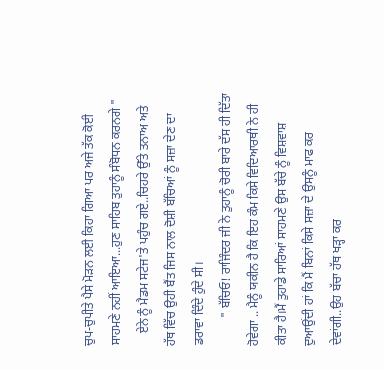ਚੁਪ-ਚੁਪੀਤੇ ਪੈਸੇ ਮੋੜਨ ਲਈ ਕਿਹਾ ਗਿਆ ਪਰ ਅਜੇ ਤੱਕ ਕੋਈ ਸਾਹਮਣੇ ਨਹੀਂ ਆਇਆ...ਹੁਣ ਸਾਹਿਬ ਤੁਹਾਨੂੰ ਸੰਬੋਧਨ ਕਰਨਗੇ "
    ਏਨੇ ਨੂੰ ਮੈਡਮ ਸਟੇਜ'ਤੇ ਪਹੁੰਚ ਗਏ..ਚਿਹਰੇ ਉੱਤੇ ਤਨਾਅ ਅਤੇ ਹੱਥ ਵਿੱਚ ਉਹੀ ਬੈਂਤ ਜਿਸ ਨਾਲ ਦੋਸ਼ੀ ਬੱਚਿਆਂ ਨੂੰ ਸਜ਼ਾ ਦੇਣ ਦਾ ਡਰਾਵਾ ਦਿੰਦੇ ਹੁੰਦੇ ਸੀ।
         " ਬੱਚਿਓ! ਰਾਜਿੰਦਰ ਜੀ ਨੇ ਤੁਹਾਨੂੰ ਚੋਰੀ ਬਾਰੇ ਦੱਸ ਹੀ ਦਿੱਤਾ ਹੋਵੇਗਾ .. ਮੈਨੂੰ ਯਕੀਨ ਹੈ ਕਿ ਇਹ ਕੰਮ ਕਿਸੇ ਵਿਦਿਆਰਥੀ ਨੇ ਹੀ ਕੀਤਾ ਹੈ।ਮੈਂ ਤੁਹਾਡੇ ਸਾਰਿਆਂ ਸਾਹਮਣੇ ਉਸ ਬੱਚੇ ਨੂੰ ਵਿਸ਼ਵਾਸ਼ ਦੁਆਉਂਦੀ ਹਾਂ ਕਿ ਮੈਂ ਬਿਨਾਂ ਕਿਸੇ ਸਜ਼ਾ ਦੇ ਉਸਨੂੰ ਮਾਫ ਕਰ ਦੇਵਾਂਗੀ..ਉਹ ਬੱਚਾ ਹੱਥ ਖੜ੍ਹਾ ਕਰ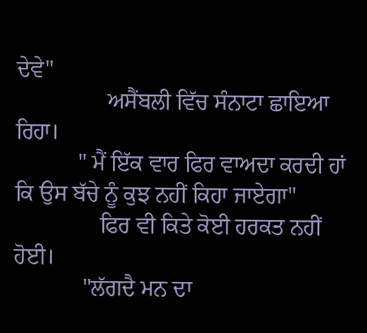ਦੇਵੇ"
                ਅਸੈਂਬਲੀ ਵਿੱਚ ਸੰਨਾਟਾ ਛਾਇਆ ਰਿਹਾ।
           " ਮੈਂ ਇੱਕ ਵਾਰ ਫਿਰ ਵਾਅਦਾ ਕਰਦੀ ਹਾਂ ਕਿ ਉਸ ਬੱਚੇ ਨੂੰ ਕੁਝ ਨਹੀਂ ਕਿਹਾ ਜਾਏਗਾ"
               ਫਿਰ ਵੀ ਕਿਤੇ ਕੋਈ ਹਰਕਤ ਨਹੀਂ ਹੋਈ।
            "ਲੱਗਦੈ ਮਨ ਦਾ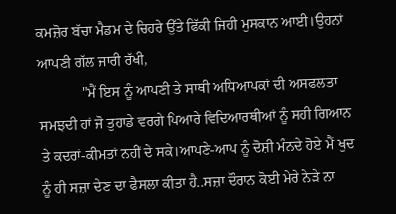ਕਮਜ਼ੋਰ ਬੱਚਾ ਮੈਡਮ ਦੇ ਚਿਹਰੇ ਉੱਤੇ ਫਿੱਕੀ ਜਿਹੀ ਮੁਸਕਾਨ ਆਈ।ਉਹਨਾਂ ਆਪਣੀ ਗੱਲ ਜਾਰੀ ਰੱਖੀ,
            "ਮੈਂ ਇਸ ਨੂੰ ਆਪਣੀ ਤੇ ਸਾਥੀ ਅਧਿਆਪਕਾਂ ਦੀ ਅਸਫਲਤਾ ਸਮਝਦੀ ਹਾਂ ਜੋ ਤੁਹਾਡੇ ਵਰਗੇ ਪਿਆਰੇ ਵਿਦਿਆਰਥੀਆਂ ਨੂੰ ਸਹੀ ਗਿਆਨ ਤੇ ਕਦਰਾਂ-ਕੀਮਤਾਂ ਨਹੀਂ ਦੇ ਸਕੇ।ਆਪਣੇ-ਆਪ ਨੂੰ ਦੋਸ਼ੀ ਮੰਨਦੇ ਹੋਏ ਮੈਂ ਖੁਦ ਨੂੰ ਹੀ ਸਜ਼ਾ ਦੇਣ ਦਾ ਫੈਸਲਾ ਕੀਤਾ ਹੈ..ਸਜ਼ਾ ਦੌਰਾਨ ਕੋਈ ਮੇਰੇ ਨੇੜੇ ਨਾ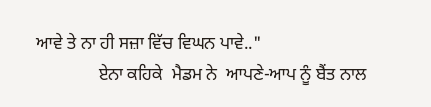ਆਵੇ ਤੇ ਨਾ ਹੀ ਸਜ਼ਾ ਵਿੱਚ ਵਿਘਨ ਪਾਵੇ.."
              ਏਨਾ ਕਹਿਕੇ  ਮੈਡਮ ਨੇ  ਆਪਣੇ-ਆਪ ਨੂੰ ਬੈਂਤ ਨਾਲ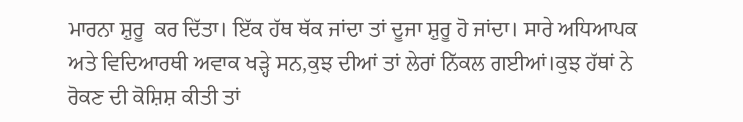ਮਾਰਨਾ ਸ਼ੁਰੂ  ਕਰ ਦਿੱਤਾ। ਇੱਕ ਹੱਥ ਥੱਕ ਜਾਂਦਾ ਤਾਂ ਦੂਜਾ ਸ਼ੁਰੂ ਹੋ ਜਾਂਦਾ। ਸਾਰੇ ਅਧਿਆਪਕ ਅਤੇ ਵਿਦਿਆਰਥੀ ਅਵਾਕ ਖੜ੍ਹੇ ਸਨ,ਕੁਝ ਦੀਆਂ ਤਾਂ ਲੇਰਾਂ ਨਿੱਕਲ ਗਈਆਂ।ਕੁਝ ਹੱਥਾਂ ਨੇ ਰੋਕਣ ਦੀ ਕੋਸ਼ਿਸ਼ ਕੀਤੀ ਤਾਂ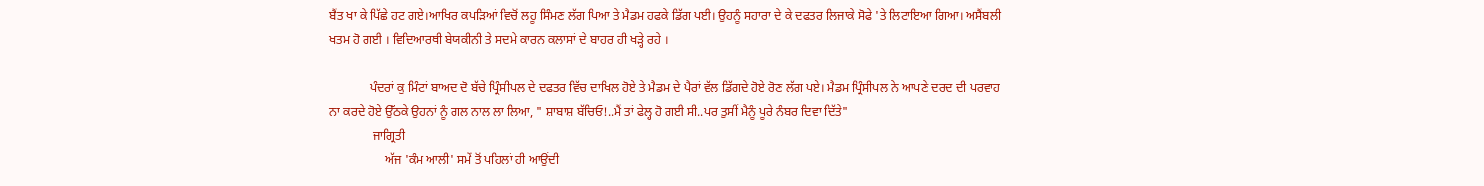ਬੈਂਤ ਖਾ ਕੇ ਪਿੱਛੇ ਹਟ ਗਏ।ਆਖਿਰ ਕਪੜਿਆਂ ਵਿਚੋਂ ਲਹੂ ਸਿੰਮਣ ਲੱਗ ਪਿਆ ਤੇ ਮੈਡਮ ਹਫਕੇ ਡਿੱਗ ਪਈ। ਉਹਨੂੰ ਸਹਾਰਾ ਦੇ ਕੇ ਦਫਤਰ ਲਿਜਾਕੇ ਸੋਫੇ 'ਤੇ ਲਿਟਾਇਆ ਗਿਆ। ਅਸੈਂਬਲੀ ਖਤਮ ਹੋ ਗਈ । ਵਿਦਿਆਰਥੀ ਬੇਯਕੀਨੀ ਤੇ ਸਦਮੇ ਕਾਰਨ ਕਲਾਸਾਂ ਦੇ ਬਾਹਰ ਹੀ ਖੜ੍ਹੇ ਰਹੇ ।

             ਪੰਦਰਾਂ ਕੁ ਮਿੰਟਾਂ ਬਾਅਦ ਦੋ ਬੱਚੇ ਪ੍ਰਿੰਸੀਪਲ ਦੇ ਦਫਤਰ ਵਿੱਚ ਦਾਖਿਲ ਹੋਏ ਤੇ ਮੈਡਮ ਦੇ ਪੈਰਾਂ ਵੱਲ ਡਿੱਗਦੇ ਹੋਏ ਰੋਣ ਲੱਗ ਪਏ। ਮੈਡਮ ਪ੍ਰਿੰਸੀਪਲ ਨੇ ਆਪਣੇ ਦਰਦ ਦੀ ਪਰਵਾਹ ਨਾ ਕਰਦੇ ਹੋਏ ਉੱਠਕੇ ਉਹਨਾਂ ਨੂੰ ਗਲ ਨਾਲ ਲਾ ਲਿਆ, " ਸ਼ਾਬਾਸ਼ ਬੱਚਿਓ!..ਮੈਂ ਤਾਂ ਫੇਲ੍ਹ ਹੋ ਗਈ ਸੀ..ਪਰ ਤੁਸੀਂ ਮੈਨੂੰ ਪੂਰੇ ਨੰਬਰ ਦਿਵਾ ਦਿੱਤੇ"
              ਜਾਗ੍ਰਿਤੀ
                  ਅੱਜ 'ਕੰਮ ਆਲੀ' ਸਮੇਂ ਤੋਂ ਪਹਿਲਾਂ ਹੀ ਆਉਂਦੀ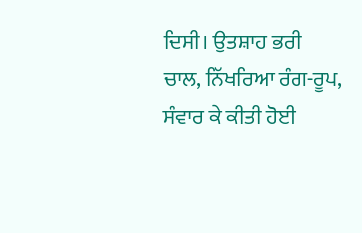ਦਿਸੀ। ਉਤਸ਼ਾਹ ਭਰੀ ਚਾਲ, ਨਿੱਖਰਿਆ ਰੰਗ-ਰੂਪ, ਸੰਵਾਰ ਕੇ ਕੀਤੀ ਹੋਈ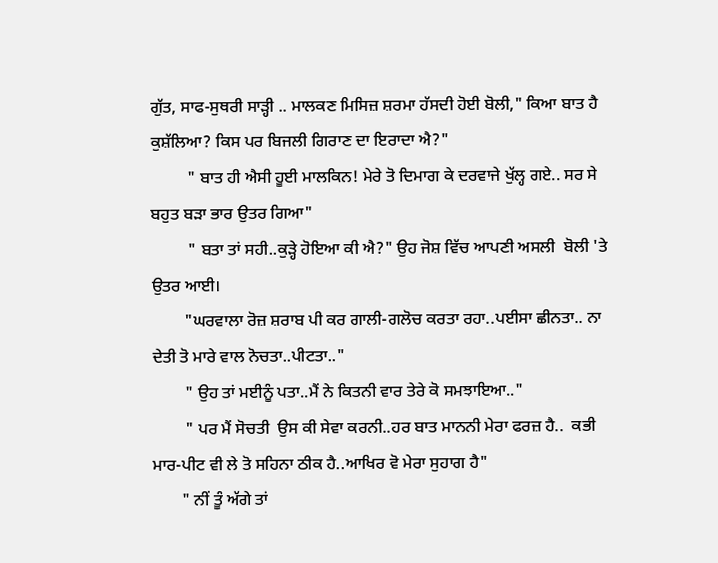ਗੁੱਤ, ਸਾਫ-ਸੁਥਰੀ ਸਾੜ੍ਹੀ .. ਮਾਲਕਣ ਮਿਸਿਜ਼ ਸ਼ਰਮਾ ਹੱਸਦੀ ਹੋਈ ਬੋਲੀ," ਕਿਆ ਬਾਤ ਹੈ ਕੁਸ਼ੱਲਿਆ? ਕਿਸ ਪਰ ਬਿਜਲੀ ਗਿਰਾਣ ਦਾ ਇਰਾਦਾ ਐ?"
         " ਬਾਤ ਹੀ ਐਸੀ ਹੂਈ ਮਾਲਕਿਨ! ਮੇਰੇ ਤੋ ਦਿਮਾਗ ਕੇ ਦਰਵਾਜੇ ਖੁੱਲ੍ਹ ਗਏ.. ਸਰ ਸੇ ਬਹੁਤ ਬੜਾ ਭਾਰ ਉਤਰ ਗਿਆ"
         " ਬਤਾ ਤਾਂ ਸਹੀ..ਕੁੜ੍ਹੇ ਹੋਇਆ ਕੀ ਐ?" ਉਹ ਜੋਸ਼ ਵਿੱਚ ਆਪਣੀ ਅਸਲੀ  ਬੋਲੀ 'ਤੇ ਉਤਰ ਆਈ।
        "ਘਰਵਾਲਾ ਰੋਜ਼ ਸ਼ਰਾਬ ਪੀ ਕਰ ਗਾਲੀ-ਗਲੋਚ ਕਰਤਾ ਰਹਾ..ਪਈਸਾ ਛੀਨਤਾ.. ਨਾ ਦੇਤੀ ਤੋ ਮਾਰੇ ਵਾਲ ਨੋਚਤਾ..ਪੀਟਤਾ.."
        " ਉਹ ਤਾਂ ਮਈਨੂੰ ਪਤਾ..ਮੈਂ ਨੇ ਕਿਤਨੀ ਵਾਰ ਤੇਰੇ ਕੋ ਸਮਝਾਇਆ.."
        " ਪਰ ਮੈਂ ਸੋਚਤੀ  ਉਸ ਕੀ ਸੇਵਾ ਕਰਨੀ..ਹਰ ਬਾਤ ਮਾਨਨੀ ਮੇਰਾ ਫਰਜ਼ ਹੈ..  ਕਭੀ ਮਾਰ-ਪੀਟ ਵੀ ਲੇ ਤੋ ਸਹਿਨਾ ਠੀਕ ਹੈ..ਆਖਿਰ ਵੋ ਮੇਰਾ ਸੁਹਾਗ ਹੈ"
       " ਨੀਂ ਤੂੰ ਅੱਗੇ ਤਾਂ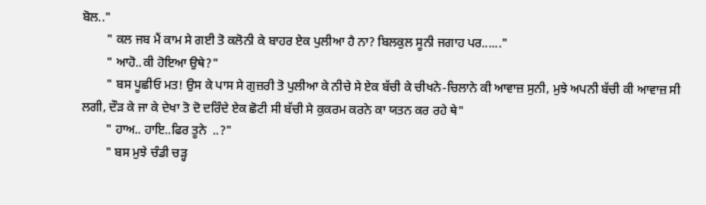ਬੋਲ.."
        " ਕਲ ਜਬ ਮੈਂ ਕਾਮ ਸੇ ਗਈ ਤੋ ਕਲੋਨੀ ਕੇ ਬਾਹਰ ਏਕ ਪੁਲੀਆ ਹੈ ਨਾ? ਬਿਲਕੁਲ ਸੂਨੀ ਜਗਾਹ ਪਰ......"
        " ਆਹੋ..ਕੀ ਹੋਇਆ ਉਥੇ?"
        " ਬਸ ਪੂਛੀਓ ਮਤ! ਉਸ ਕੇ ਪਾਸ ਸੇ ਗੁਜ਼ਰੀ ਤੋ ਪੁਲੀਆ ਕੇ ਨੀਚੇ ਸੇ ਏਕ ਬੱਚੀ ਕੇ ਚੀਖਨੇ-ਚਿਲਾਨੇ ਕੀ ਆਵਾਜ਼ ਸੁਨੀ, ਮੁਝੇ ਅਪਨੀ ਬੱਚੀ ਕੀ ਆਵਾਜ਼ ਸੀ ਲਗੀ, ਦੌੜ ਕੇ ਜਾ ਕੇ ਦੇਖਾ ਤੋ ਦੋ ਦਰਿੰਦੇ ਏਕ ਛੋਟੀ ਸੀ ਬੱਚੀ ਸੇ ਕੁਕਰਮ ਕਰਨੇ ਕਾ ਯਤਨ ਕਰ ਰਹੇ ਥੇ"
        " ਹਾਅ.. ਹਾਇ..ਫਿਰ ਤੂਨੇ  ..?"
        " ਬਸ ਮੁਝੇ ਚੰਡੀ ਚੜ੍ਹ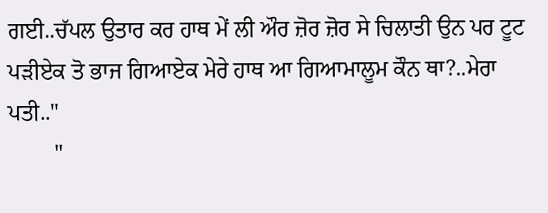ਗਈ..ਚੱਪਲ ਉਤਾਰ ਕਰ ਹਾਥ ਮੇਂ ਲੀ ਔਰ ਜ਼ੋਰ ਜ਼ੋਰ ਸੇ ਚਿਲਾਤੀ ਉਨ ਪਰ ਟੂਟ ਪੜੀਏਕ ਤੋ ਭਾਜ ਗਿਆਏਕ ਮੇਰੇ ਹਾਥ ਆ ਗਿਆਮਾਲੂਮ ਕੌਨ ਥਾ?..ਮੇਰਾ ਪਤੀ.."
        "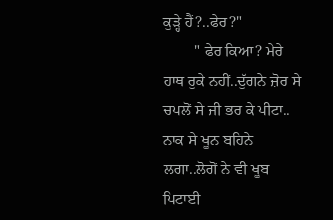ਕੁੜ੍ਹੇ ਹੈਂ?..ਫੇਰ?"
        " ਫੇਰ ਕਿਆ? ਮੇਰੇ ਹਾਥ ਰੁਕੇ ਨਹੀਂ..ਦੁੱਗਨੇ ਜ਼ੋਰ ਸੇ ਚਪਲੋਂ ਸੇ ਜੀ ਭਰ ਕੇ ਪੀਟਾ..  ਨਾਕ ਸੇ ਖੂਨ ਬਹਿਨੇ ਲਗਾ..ਲੋਗੋਂ ਨੇ ਵੀ ਖੂਬ ਪਿਟਾਈ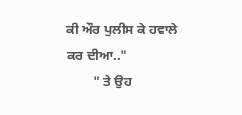ਕੀ ਔਰ ਪੁਲੀਸ ਕੇ ਹਵਾਲੇ ਕਰ ਦੀਆ.."
        " ਤੇ ਉਹ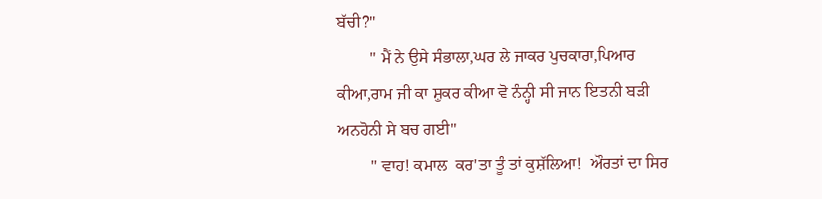ਬੱਚੀ?"
        " ਮੈਂ ਨੇ ਉਸੇ ਸੰਭਾਲਾ,ਘਰ ਲੇ ਜਾਕਰ ਪੁਚਕਾਰਾ,ਪਿਆਰ ਕੀਆ,ਰਾਮ ਜੀ ਕਾ ਸ਼ੁਕਰ ਕੀਆ ਵੋ ਨੰਨ੍ਹੀ ਸੀ ਜਾਨ ਇਤਨੀ ਬੜੀ ਅਨਹੋਨੀ ਸੇ ਬਚ ਗਈ"
        " ਵਾਹ! ਕਮਾਲ  ਕਰ'ਤਾ ਤੂੰ ਤਾਂ ਕੁਸ਼ੱਲਿਆ!  ਔਰਤਾਂ ਦਾ ਸਿਰ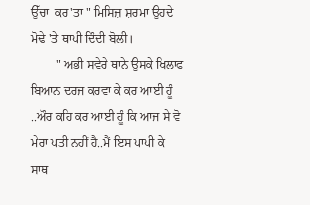ਉੱਚਾ  ਕਰ'ਤਾ " ਮਿਸਿਜ਼ ਸ਼ਰਮਾ ਉਹਦੇ ਮੋਢੇ 'ਤੇ ਥਾਪੀ ਦਿੰਦੀ ਬੋਲੀ।
        " ਅਭੀ ਸਵੇਰੇ ਥਾਨੇ ਉਸਕੇ ਖਿਲਾਫ ਬਿਆਨ ਦਰਜ ਕਰਵਾ ਕੇ ਕਰ ਆਈ ਹੂੰ ..ਔਰ ਕਹਿ ਕਰ ਆਈ ਹੂੰ ਕਿ ਆਜ ਸੇ ਵੋ ਮੇਰਾ ਪਤੀ ਨਹੀਂ ਹੈ..ਮੈਂ ਇਸ ਪਾਪੀ ਕੇ ਸਾਥ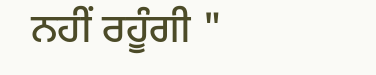ਨਹੀਂ ਰਹੂੰਗੀ "